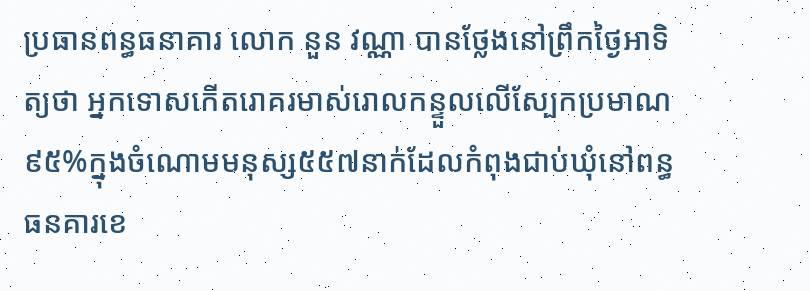ប្រធានពន្ធធនាគារ លោក នួន វណ្ណា បានថ្លែងនៅព្រឹកថ្ងៃអាទិត្យថា អ្នកទោសកើតរោគរមាស់រោលកន្ទួលលើស្បែកប្រមាណ៩៥%ក្នុងចំណោមមនុស្ស៥៥៧នាក់ដែលកំពុងជាប់ឃុំនៅពន្ធធនគារខេ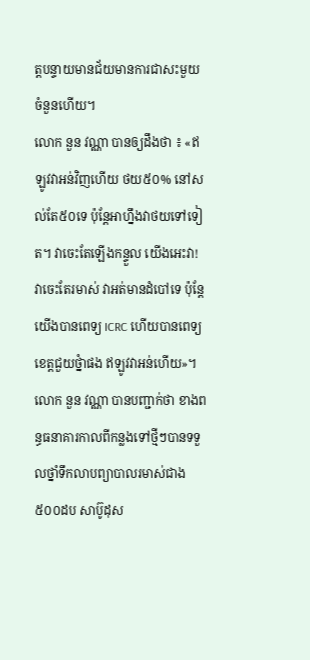ត្តបន្ទាយមានជ័យមានការជាសះមួយចំនួនហើយ។
លោក នួន វណ្ណា បានឲ្យដឹងថា ៖ «ឥឡូវវាអន់វិញហើយ ថយ៥០% នៅសល់តែ៥០ទេ ប៉ុន្តែអាហ្នឹងវាថយទៅទៀត។ វាចេះតែឡើងកន្ទួល យើងអេះវា! វាចេះតែរមាស់ វាអត់មានដំបៅទេ ប៉ុន្តែយើងបានពេទ្យ ICRC ហើយបានពេទ្យខេត្តជួយថ្នំាផង ឥឡូវវាអន់ហើយ»។
លោក នួន វណ្ណា បានបញ្ជាក់ថា ខាងពន្ធធនាគារកាលពីកន្លងទៅថ្មីៗបានទទួលថ្នាំទឹកលាបព្យាបាលរមាស់ជាង៥០០ដប សាប៊ូដុស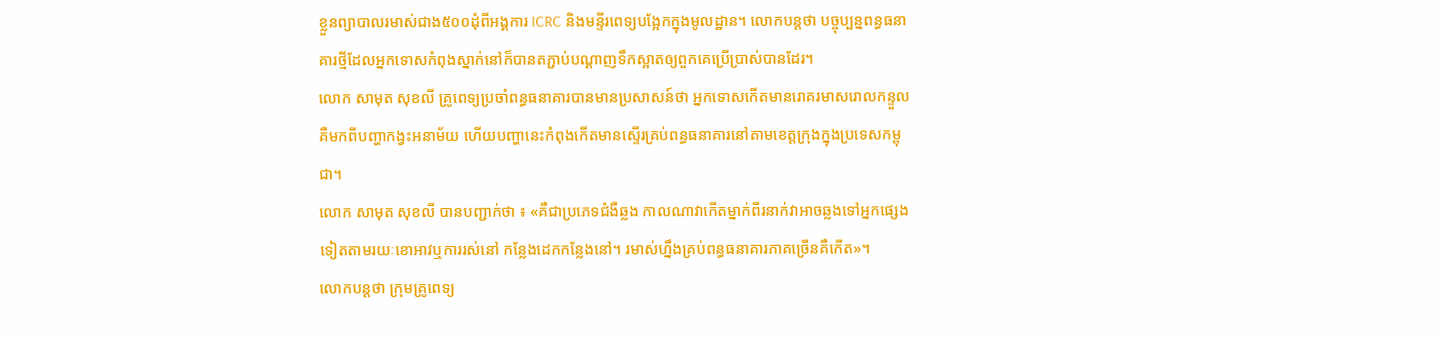ខ្លួនព្យាបាលរមាស់ជាង៥០០ដុំពីអង្គការ ICRC និងមន្ទីរពេទ្យបង្អែកក្នុងមូលដ្ឋាន។ លោកបន្តថា បច្ចុប្បន្នពន្ធធនាគារថ្មីដែលអ្នកទោសកំពុងស្នាក់នៅក៏បានតភ្ជាប់បណ្តាញទឹកស្អាតឲ្យពួកគេប្រើប្រាស់បានដែរ។
លោក សាមុត សុខលី គ្រូពេទ្យប្រចាំពន្ធធនាគារបានមានប្រសាសន៍ថា អ្នកទោសកើតមានរោគរមាសរោលកន្ទួលគឺមកពីបញ្ហាកង្វះអនាម័យ ហើយបញ្ហានេះកំពុងកើតមានស្ទើរគ្រប់ពន្ធធនាគារនៅតាមខេត្តក្រុងក្នុងប្រទេសកម្ពុជា។
លោក សាមុត សុខលី បានបញ្ជាក់ថា ៖ «គឺជាប្រភេទជំងឺឆ្លង កាលណាវាកើតម្នាក់ពីរនាក់វាអាចឆ្លងទៅអ្នកផ្សេងទៀតតាមរយៈខោអាវឬការរស់នៅ កន្លែងដេកកន្លែងនៅ។ រមាស់ហ្នឹងគ្រប់ពន្ធធនាគារភាគច្រើនគឺកើត»។
លោកបន្តថា ក្រុមគ្រូពេទ្យ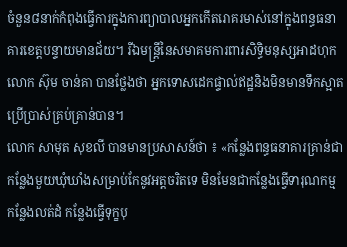ចំនួន៨នាក់កំពុងធ្វើការក្នុងការព្យាបាលអ្នកកើតរោគរមាស់នៅក្នុងពន្ធធនាគារខេត្តបន្ទាយមានជ័យ។ រីឯមន្ត្រីនៃសមាគមការពារសិទ្ធិមនុស្សអាដហុក លោក ស៊ុម ចាន់គា បានថ្លែងថា អ្នកទោសដេកផ្ទាល់ឥដ្ឋនិងមិនមានទឹកស្អាតប្រើប្រាស់គ្រប់គ្រាន់បាន។
លោក សាមុត សុខលី បានមានប្រសាសន៍ថា ៖ «កន្លែងពន្ធធនាគារគ្រាន់ជាកន្លែងមួយឃុំឃាំងសម្រាប់កែនូវអត្តចរិតទេ មិនមែនជាកន្លែងធ្វើទារុណកម្ម កន្លែងលត់ដំ កន្លែងធ្វើទុក្ខបុ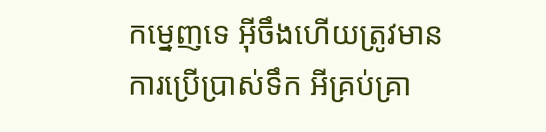កម្នេញទេ អ៊ីចឹងហើយត្រូវមានការប្រើប្រាស់ទឹក អីគ្រប់គ្រា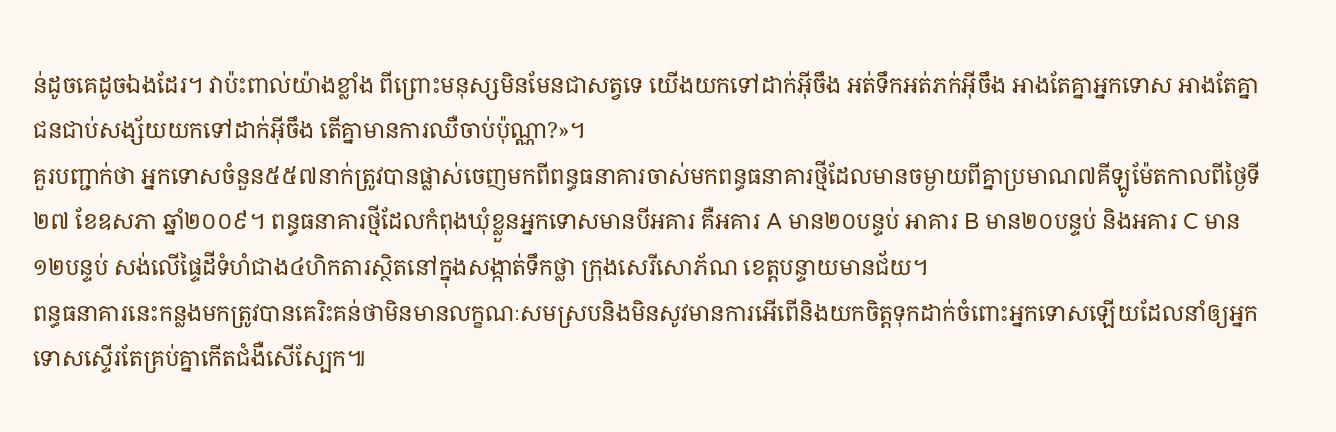ន់ដូចគេដូចឯងដែរ។ វាប៉ះពាល់យ៉ាងខ្លាំង ពីព្រោះមនុស្សមិនមែនជាសត្វទេ យើងយកទៅដាក់អ៊ីចឹង អត់ទឹកអត់ភក់អ៊ីចឹង អាងតែគ្នាអ្នកទោស អាងតែគ្នាជនជាប់សង្ស័យយកទៅដាក់អ៊ីចឹង តើគ្នាមានការឈឺចាប់ប៉ុណ្ណា?»។
គួរបញ្ជាក់ថា អ្នកទោសចំនួន៥៥៧នាក់ត្រូវបានផ្លាស់ចេញមកពីពន្ធធនាគារចាស់មកពន្ធធនាគារថ្មីដែលមានចម្ងាយពីគ្នាប្រមាណ៧គីឡូម៉ែតកាលពីថ្ងៃទី២៧ ខែឧសភា ឆ្នាំ២០០៩។ ពន្ធធនាគារថ្មីដែលកំពុងឃុំខ្លួនអ្នកទោសមានបីអគារ គឺអគារ A មាន២០បន្ទប់ អាគារ B មាន២០បន្ទប់ និងអគារ C មាន១២បន្ទប់ សង់លើផ្ទៃដីទំហំជាង៤ហិកតារស្ថិតនៅក្នុងសង្កាត់ទឹកថ្លា ក្រុងសេរីសោភ័ណ ខេត្តបន្ទាយមានជ័យ។
ពន្ធធនាគារនេះកន្លងមកត្រូវបានគេរិះគន់ថាមិនមានលក្ខណៈសមស្របនិងមិនសូវមានការអើពើនិងយកចិត្តទុកដាក់ចំពោះអ្នកទោសឡើយដែលនាំឲ្យអ្នកទោសស្ទើរតែគ្រប់គ្នាកើតជំងឺសើស្បែក៕